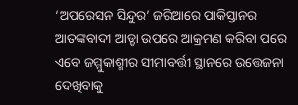‘ଅପରେସନ ସିନ୍ଦୁର’ ଜରିଆରେ ପାକିସ୍ତାନର ଆତଙ୍କବାଦୀ ଆଡ୍ଡା ଉପରେ ଆକ୍ରମଣ କରିବା ପରେ ଏବେ ଜମ୍ମୁକାଶ୍ମୀର ସୀମାବର୍ତ୍ତୀ ସ୍ଥାନରେ ଉତ୍ତେଜନା ଦେଖିବାକୁ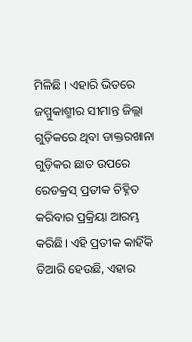ମିଳିଛି । ଏହାରି ଭିତରେ ଜମ୍ମୁକାଶ୍ମୀର ସୀମାନ୍ତ ଜିଲ୍ଲା ଗୁଡ଼ିକରେ ଥିବା ଡାକ୍ତରଖାନା ଗୁଡ଼ିକର ଛାତ ଉପରେ ରେଡକ୍ରସ୍ ପ୍ରତୀକ ଚିହ୍ନିତ କରିବାର ପ୍ରକ୍ରିୟା ଆରମ୍ଭ କରିଛି। ଏହି ପ୍ରତୀକ କାହିଁକି ତିଆରି ହେଉଛି, ଏହାର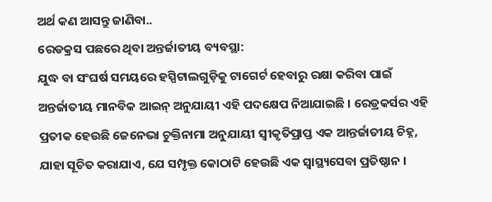ଅର୍ଥ କଣ ଆସନ୍ତୁ ଜାଣିବା..
ରେଡକ୍ରସ ପଛରେ ଥିବା ଅନ୍ତର୍ଜାତୀୟ ବ୍ୟବସ୍ଥା:
ଯୁଦ୍ଧ ବା ସଂଘର୍ଷ ସମୟରେ ହସ୍ପିଟାଲଗୁଡ଼ିକୁ ଟାଗେର୍ଟ ହେବାରୁ ରକ୍ଷା କରିବା ପାଇଁ ଅନ୍ତର୍ଜାତୀୟ ମାନବିକ ଆଇନ୍ ଅନୁଯାୟୀ ଏହି ପଦକ୍ଷେପ ନିଆଯାଇଛି । ରେଡ୍ରକର୍ସର ଏହି ପ୍ରତୀକ ହେଉଛି ଜେନେଭା ଚୁକ୍ତିନାମା ଅନୁଯାୟୀ ସ୍ୱୀକୃତିପ୍ରାପ୍ତ ଏକ ଆନ୍ତର୍ଜାତୀୟ ଚିହ୍ନ, ଯାହା ସୂଚିତ କରାଯାଏ, ଯେ ସମ୍ପୃକ୍ତ କୋଠାଟି ହେଉଛି ଏକ ସ୍ୱାସ୍ଥ୍ୟସେବା ପ୍ରତିଷ୍ଠାନ ।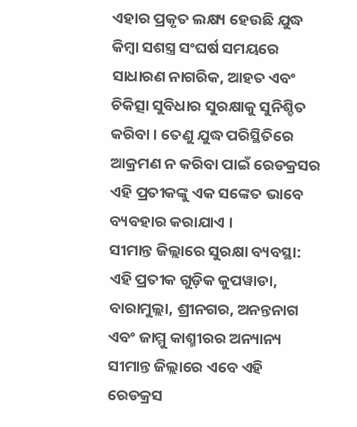ଏହାର ପ୍ରକୃତ ଲକ୍ଷ୍ୟ ହେଉଛି ଯୁଦ୍ଧ କିମ୍ବା ସଶସ୍ତ୍ର ସଂଘର୍ଷ ସମୟରେ ସାଧାରଣ ନାଗରିକ, ଆହତ ଏବଂ ଚିକିତ୍ସା ସୁବିଧାର ସୁରକ୍ଷାକୁ ସୁନିଶ୍ଚିତ କରିବା । ତେଣୁ ଯୁଦ୍ଧ ପରିସ୍ଥିତିରେ ଆକ୍ରମଣ ନ କରିବା ପାଇଁ ରେଡକ୍ରସର ଏହି ପ୍ରତୀକଙ୍କୁ ଏକ ସଙ୍କେତ ଭାବେ ବ୍ୟବହାର କରାଯାଏ ।
ସୀମାନ୍ତ ଜିଲ୍ଲାରେ ସୁରକ୍ଷା ବ୍ୟବସ୍ଥା:
ଏହି ପ୍ରତୀକ ଗୁଡ଼ିକ କୁପୱାଡା, ବାରାମୁଲ୍ଲା, ଶ୍ରୀନଗର, ଅନନ୍ତନାଗ ଏବଂ ଜାମ୍ମୁ କାଶ୍ମୀରର ଅନ୍ୟାନ୍ୟ ସୀମାନ୍ତ ଜିଲ୍ଲାରେ ଏବେ ଏହି ରେଡକ୍ରସ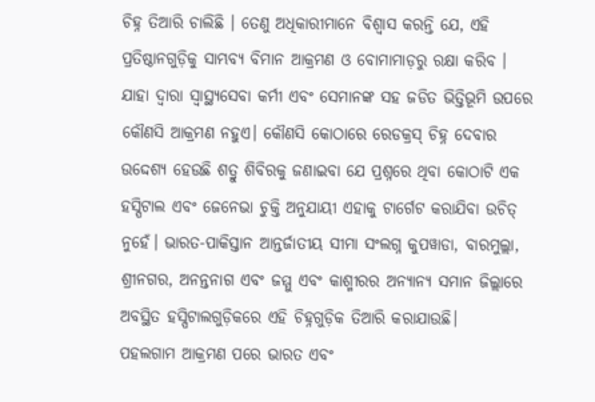ଚିହ୍ନ ତିଆରି ଚାଲିଛି । ତେଣୁ ଅଧିକାରୀମାନେ ବିଶ୍ୱାସ କରନ୍ତି ଯେ, ଏହି ପ୍ରତିଷ୍ଠାନଗୁଡ଼ିକୁ ସାମ୍ଭବ୍ୟ ବିମାନ ଆକ୍ରମଣ ଓ ବୋମାମାଡ଼ରୁ ରକ୍ଷା କରିବ । ଯାହା ଦ୍ଵାରା ସ୍ୱାସ୍ଥ୍ୟସେବା କର୍ମୀ ଏବଂ ସେମାନଙ୍କ ସହ ଜଡିତ ଭିତ୍ତିଭୂମି ଉପରେ କୌଣସି ଆକ୍ରମଣ ନହୁଏ। କୌଣସି କୋଠାରେ ରେଡକ୍ରସ୍ ଚିହ୍ନ ଦେବାର ଉଦ୍ଦେଶ୍ୟ ହେଉଛି ଶତ୍ରୁ ଶିବିରକୁ ଜଣାଇବା ଯେ ପ୍ରଶ୍ନରେ ଥିବା କୋଠାଟି ଏକ ହସ୍ପିଟାଲ ଏବଂ ଜେନେଭା ଚୁକ୍ତି ଅନୁଯାୟୀ ଏହାକୁ ଟାର୍ଗେଟ କରାଯିବା ଉଚିତ୍ ନୁହେଁ। ଭାରତ-ପାକିସ୍ତାନ ଆନ୍ତର୍ଜାତୀୟ ସୀମା ସଂଲଗ୍ନ କୁପୱାଡା, ବାରମୁଲ୍ଲା, ଶ୍ରୀନଗର, ଅନନ୍ତନାଗ ଏବଂ ଜମ୍ମୁ ଏବଂ କାଶ୍ମୀରର ଅନ୍ୟାନ୍ୟ ସମାନ ଜିଲ୍ଲାରେ ଅବସ୍ଥିତ ହସ୍ପିଟାଲଗୁଡ଼ିକରେ ଏହି ଚିହ୍ନଗୁଡ଼ିକ ତିଆରି କରାଯାଉଛି।
ପହଲଗାମ ଆକ୍ରମଣ ପରେ ଭାରତ ଏବଂ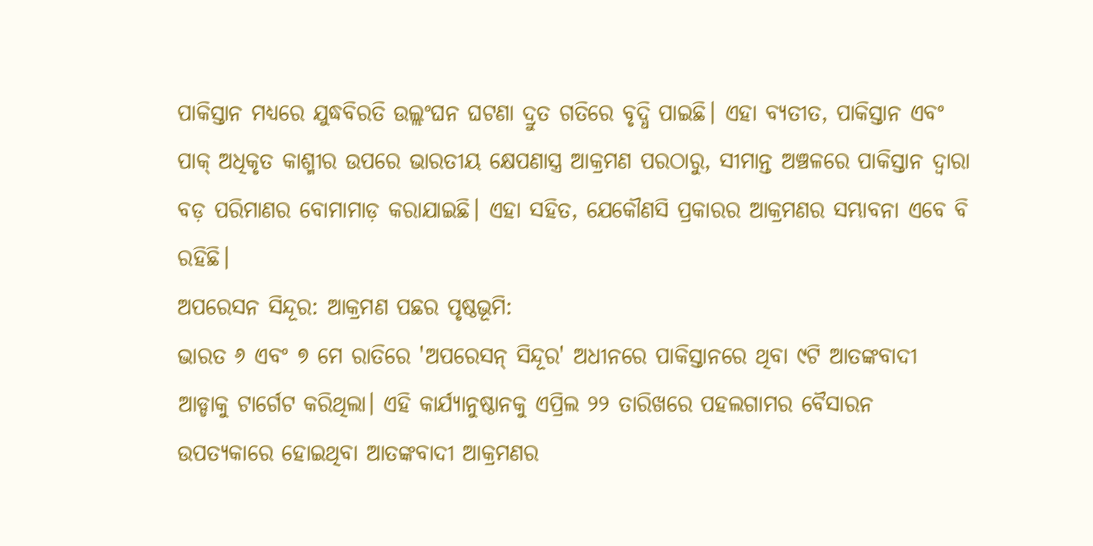ପାକିସ୍ତାନ ମଧ୍ୟରେ ଯୁଦ୍ଧବିରତି ଉଲ୍ଲଂଘନ ଘଟଣା ଦ୍ରୁତ ଗତିରେ ବୃଦ୍ଧି ପାଇଛି। ଏହା ବ୍ୟତୀତ, ପାକିସ୍ତାନ ଏବଂ ପାକ୍ ଅଧିକୃତ କାଶ୍ମୀର ଉପରେ ଭାରତୀୟ କ୍ଷେପଣାସ୍ତ୍ର ଆକ୍ରମଣ ପରଠାରୁ, ସୀମାନ୍ତ ଅଞ୍ଚଳରେ ପାକିସ୍ତାନ ଦ୍ୱାରା ବଡ଼ ପରିମାଣର ବୋମାମାଡ଼ କରାଯାଇଛି। ଏହା ସହିତ, ଯେକୌଣସି ପ୍ରକାରର ଆକ୍ରମଣର ସମ୍ଭାବନା ଏବେ ବି ରହିଛି।
ଅପରେସନ ସିନ୍ଦୂର: ଆକ୍ରମଣ ପଛର ପୃଷ୍ଠଭୂମି:
ଭାରତ ୬ ଏବଂ ୭ ମେ ରାତିରେ 'ଅପରେସନ୍ ସିନ୍ଦୂର' ଅଧୀନରେ ପାକିସ୍ତାନରେ ଥିବା ୯ଟି ଆତଙ୍କବାଦୀ ଆଡ୍ଡାକୁ ଟାର୍ଗେଟ କରିଥିଲା। ଏହି କାର୍ଯ୍ୟାନୁଷ୍ଠାନକୁ ଏପ୍ରିଲ ୨୨ ତାରିଖରେ ପହଲଗାମର ବୈସାରନ ଉପତ୍ୟକାରେ ହୋଇଥିବା ଆତଙ୍କବାଦୀ ଆକ୍ରମଣର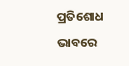ପ୍ରତିଶୋଧ ଭାବରେ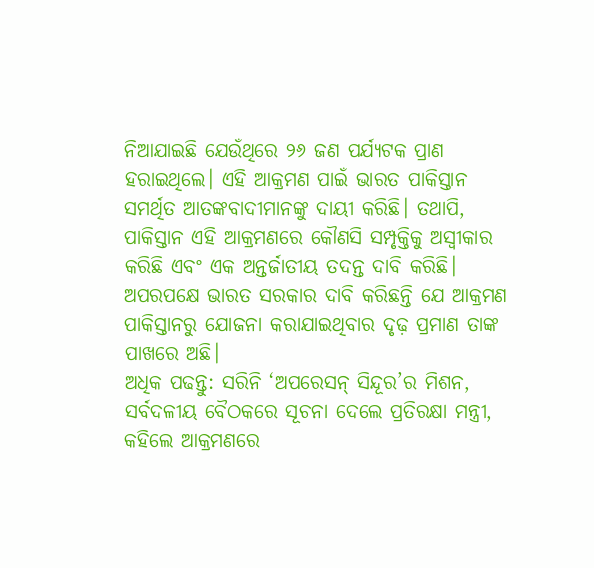ନିଆଯାଇଛି ଯେଉଁଥିରେ ୨୬ ଜଣ ପର୍ଯ୍ୟଟକ ପ୍ରାଣ ହରାଇଥିଲେ। ଏହି ଆକ୍ରମଣ ପାଇଁ ଭାରତ ପାକିସ୍ତାନ ସମର୍ଥିତ ଆତଙ୍କବାଦୀମାନଙ୍କୁ ଦାୟୀ କରିଛି। ତଥାପି, ପାକିସ୍ତାନ ଏହି ଆକ୍ରମଣରେ କୌଣସି ସମ୍ପୃକ୍ତିକୁ ଅସ୍ୱୀକାର କରିଛି ଏବଂ ଏକ ଅନ୍ତର୍ଜାତୀୟ ତଦନ୍ତ ଦାବି କରିଛି। ଅପରପକ୍ଷେ ଭାରତ ସରକାର ଦାବି କରିଛନ୍ତି ଯେ ଆକ୍ରମଣ ପାକିସ୍ତାନରୁ ଯୋଜନା କରାଯାଇଥିବାର ଦୃଢ଼ ପ୍ରମାଣ ତାଙ୍କ ପାଖରେ ଅଛି।
ଅଧିକ ପଢନ୍ତୁ: ସରିନି ‘ଅପରେସନ୍ ସିନ୍ଦୂର’ର ମିଶନ, ସର୍ବଦଳୀୟ ବୈଠକରେ ସୂଚନା ଦେଲେ ପ୍ରତିରକ୍ଷା ମନ୍ତ୍ରୀ, କହିଲେ ଆକ୍ରମଣରେ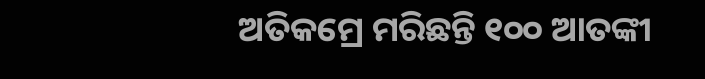ଅତିକମ୍ରେ ମରିଛନ୍ତି ୧୦୦ ଆତଙ୍କୀ